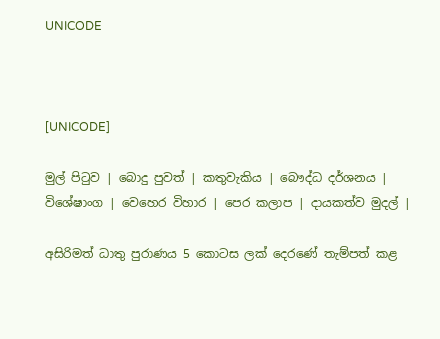UNICODE



[UNICODE]

මුල් පිටුව | බොදු පුවත් | කතුවැකිය | බෞද්ධ දර්ශනය | විශේෂාංග | වෙහෙර විහාර | පෙර කලාප | දායකත්ව මුදල් |

අසිරිමත් ධාතු පුරාණය 5 කොටස ලක් දෙරණේ තැම්පත් කළ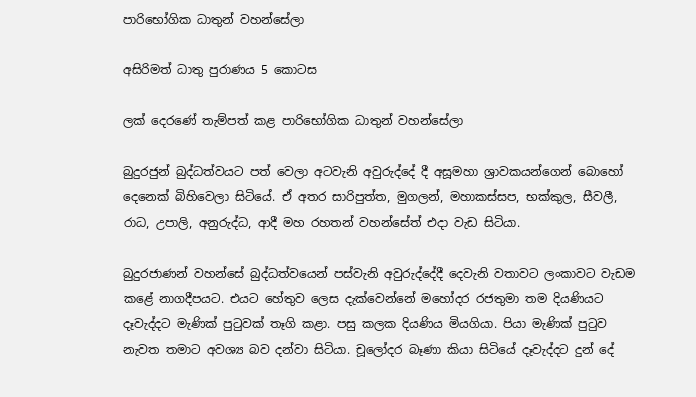පාරිභෝගික ධාතුන් වහන්සේලා

අසිරිමත් ධාතු පුරාණය 5 කොටස

ලක් දෙරණේ තැම්පත් කළ පාරිභෝගික ධාතුන් වහන්සේලා

බුදුරජුන් බුද්ධත්වයට පත් වෙලා අටවැනි අවුරුද්දේ දී අසූමහා ශ්‍රාවකයන්ගෙන් බොහෝ දෙනෙක් බිහිවෙලා සිටියේ. ඒ අතර සාරිපුත්ත, මුගලන්, මහාකස්සප, භක්කුල, සීවලී, රාධ, උපාලි, අනුරුද්ධ, ආදී මහ රහතන් වහන්සේත් එදා වැඩ සිටියා.

බුදුරජාණන් වහන්සේ බුද්ධත්වයෙන් පස්වැනි අවුරුද්දේදී දෙවැනි වතාවට ලංකාවට වැඩම කළේ නාගදීපයට. එයට හේතුව ලෙස දැක්වෙන්නේ මහෝදර රජතුමා තම දියණියට දෑවැද්දට මැණික් පුටුවක් තෑගි කළා. පසු කලක දියණිය මියගියා. පියා මැණික් පුටුව නැවත තමාට අවශ්‍ය බව දන්වා සිටියා. චූලෝදර බෑණා කියා සිටියේ දෑවැද්දට දුන් දේ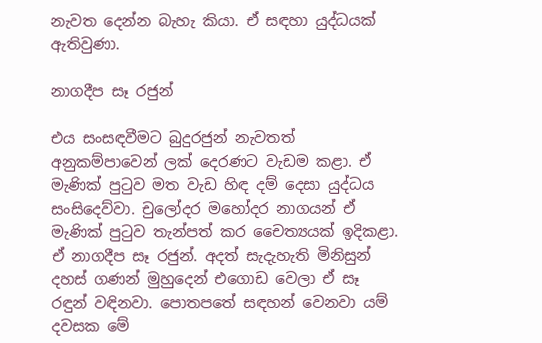නැවත දෙන්න බැහැ කියා. ඒ සඳහා යුද්ධයක් ඇතිවුණා.

නාගදීප සෑ රජුන්

එය සංසඳවීමට බුදුරජුන් නැවතත් අනුකම්පාවෙන් ලක් දෙරණට වැඩම කළා. ඒ මැණික් පුටුව මත වැඩ හිඳ දම් දෙසා යුද්ධය සංසිදෙව්වා. චුලෝදර මහෝදර නාගයන් ඒ මැණික් පුටුව තැන්පත් කර චෛත්‍යයක් ඉදිකළා. ඒ නාගදීප සෑ රජුන්. අදත් සැදැහැති මිනිසුන් දහස් ගණන් මුහුදෙන් එගොඩ වෙලා ඒ සෑ රඳුන් වඳිනවා. පොතපතේ සඳහන් වෙනවා යම් දවසක මේ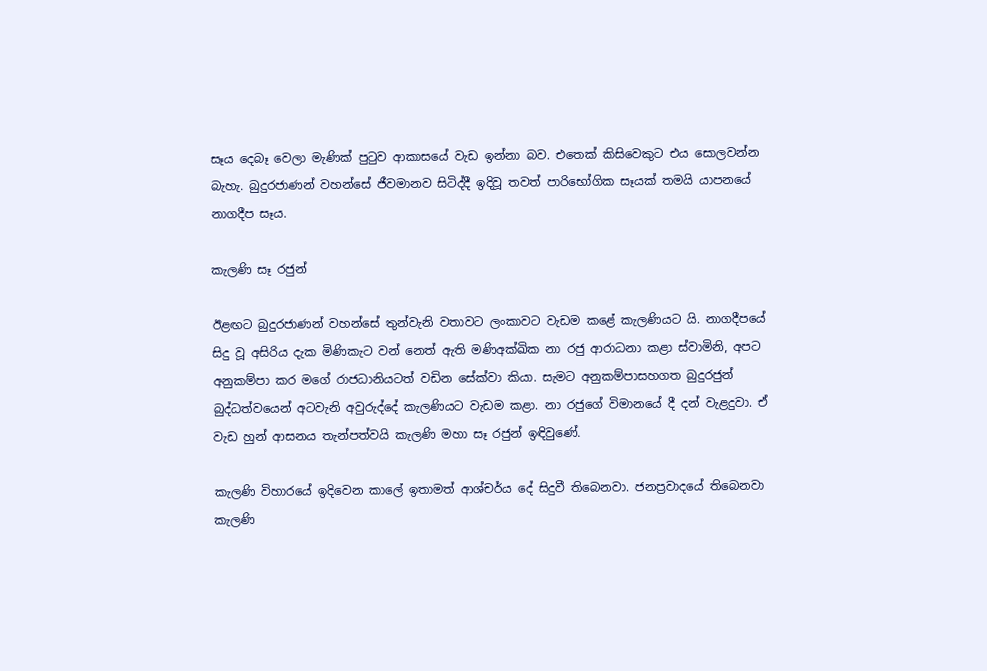සෑය දෙබෑ වෙලා මැණික් පුටුව ආකාසයේ වැඩ ඉන්නා බව. එතෙක් කිසිවෙකුට එය සොලවන්න බැහැ. බුදුරජාණන් වහන්සේ ජීවමානව සිටිද්දී ඉදිවූ තවත් පාරිභෝගික සෑයක් තමයි යාපනයේ නාගදීප සෑය.

කැලණි සෑ රජුන්

ඊළඟට බුදුරජාණන් වහන්සේ තුන්වැනි වතාවට ලංකාවට වැඩම කළේ කැලණියට යි. නාගදීපයේ සිදු වූ අසිරිය දැක මිණිකැට වන් නෙත් ඇති මණිඅක්ඛික නා රජු ආරාධනා කළා ස්වාමිනි, අපට අනුකම්පා කර මගේ රාජධානියටත් වඩින සේක්වා කියා. සැමට අනුකම්පාසහගත බුදුරජුන් බුද්ධත්වයෙන් අටවැනි අවුරුද්දේ කැලණියට වැඩම කළා. නා රජුගේ විමානයේ දී දන් වැළදුවා. ඒ වැඩ හුන් ආසනය තැන්පත්වයි කැලණි මහා සෑ රජුන් ඉඳිවුණේ.

කැලණි විහාරයේ ඉදිවෙන කාලේ ඉතාමත් ආශ්චර්ය දේ සිදුවී තිබෙනවා. ජනප්‍රවාදයේ තිබෙනවා කැලණි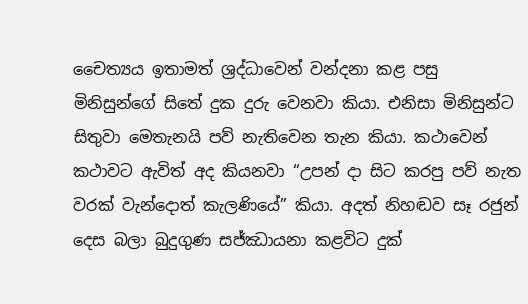චෛත්‍යය ඉතාමත් ශ්‍රද්ධාවෙන් වන්දනා කළ පසු මිනිසුන්ගේ සිතේ දුක දුරු වෙනවා කියා. එනිසා මිනිසුන්ට සිතුවා මෙතැනයි පව් නැතිවෙන තැන කියා. කථාවෙන් කථාවට ඇවිත් අද කියනවා “උපන් දා සිට කරපු පව් නැත වරක් වැන්දොත් කැලණියේ” කියා. අදත් නිහඬව සෑ රජුන් දෙස බලා බුදුගුණ සජ්ඣායනා කළවිට දුක්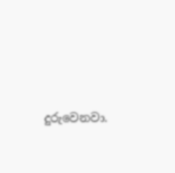දුරුවෙනවා.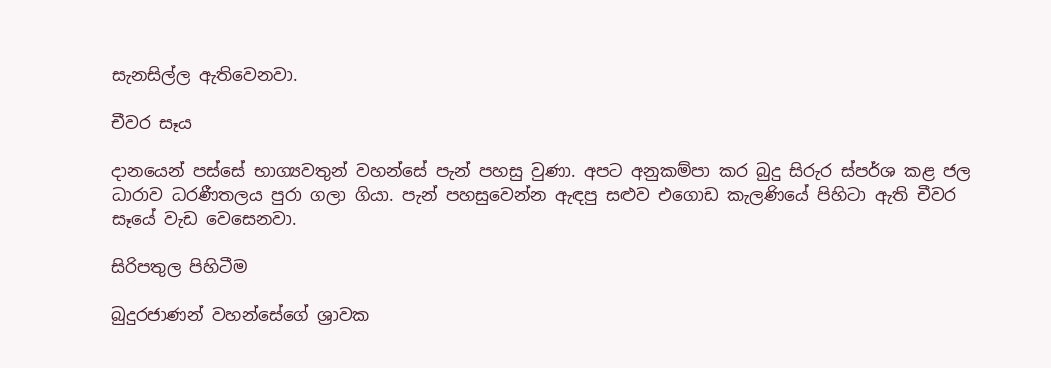සැනසිල්ල ඇතිවෙනවා.

චීවර සෑය

දානයෙන් පස්සේ භාග්‍යවතුන් වහන්සේ පැන් පහසු වුණා. අපට අනුකම්පා කර බුදු සිරුර ස්පර්ශ කළ ජල ධාරාව ධරණීතලය පුරා ගලා ගියා. පැන් පහසුවෙන්න ඇඳපු සළුව එගොඩ කැලණියේ පිහිටා ඇති චීවර සෑයේ වැඩ වෙසෙනවා.

සිරිපතුල පිහිටීම

බුදුරජාණන් වහන්සේගේ ශ්‍රාවක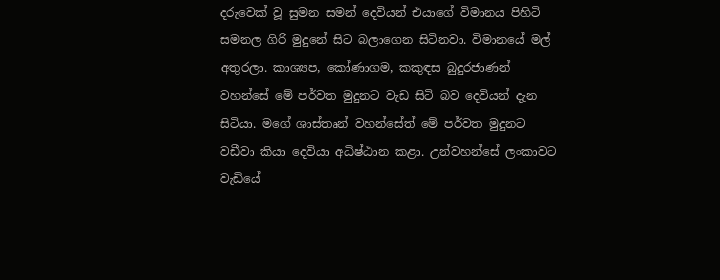දරුවෙක් වූ සුමන සමන් දෙවියන් එයාගේ විමානය පිහිටි සමනල ගිරි මුදුනේ සිට බලාගෙන සිටිනවා. විමානයේ මල් අතුරලා. කාශ්‍යප, කෝණාගම, කකුඳස බුදුරජාණන් වහන්සේ මේ පර්වත මුදුනට වැඩ සිටි බව දෙවියන් දැන සිටියා. මගේ ශාස්තෘන් වහන්සේත් මේ පර්වත මුදුනට වඩීවා කියා දෙවියා අධිෂ්ඨාන කළා. උන්වහන්සේ ලංකාවට වැඩියේ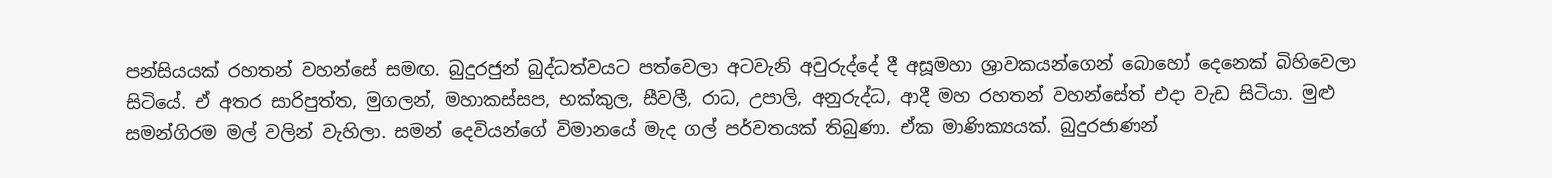පන්සියයක් රහතන් වහන්සේ සමඟ. බුදුරජුන් බුද්ධත්වයට පත්වෙලා අටවැනි අවුරුද්දේ දී අසූමහා ශ්‍රාවකයන්ගෙන් බොහෝ දෙනෙක් බිහිවෙලා සිටියේ. ඒ අතර සාරිපුත්ත, මුගලන්, මහාකස්සප, භක්කුල, සීවලී, රාධ, උපාලි, අනුරුද්ධ, ආදී මහ රහතන් වහන්සේත් එදා වැඩ සිටියා. මුළු සමන්ගිරම මල් වලින් වැහිලා. සමන් දෙවියන්ගේ විමානයේ මැද ගල් පර්වතයක් තිබුණා. ඒක මාණික්‍යයක්. බුදුරජාණන්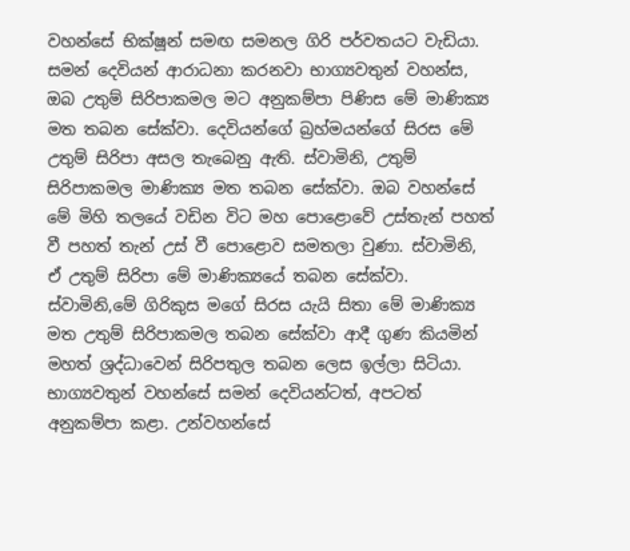වහන්සේ භික්ෂූන් සමඟ සමනල ගිරි පර්වතයට වැඩියා. සමන් දෙවියන් ආරාධනා කරනවා භාග්‍යවතුන් වහන්ස, ඔබ උතුම් සිරිපාකමල මට අනුකම්පා පිණිස මේ මාණික්‍ය මත තබන සේක්වා. දෙවියන්ගේ බ්‍රහ්මයන්ගේ සිරස මේ උතුම් සිරිපා අසල තැබෙනු ඇති. ස්වාමිනි, උතුම් සිරිපාකමල මාණික්‍ය මත තබන සේක්වා. ඔබ වහන්සේ මේ මිහි තලයේ වඩින විට මහ පොළොවේ උස්තැන් පහත් වී පහත් තැන් උස් වී පොළොව සමතලා වුණා. ස්වාමිනි, ඒ උතුම් සිරිපා මේ මාණික්‍යයේ තබන සේක්වා. ස්වාමිනි,මේ ගිරිකුස මගේ සිරස යැයි සිතා මේ මාණික්‍ය මත උතුම් සිරිපාකමල තබන සේක්වා ආදී ගුණ කියමින් මහත් ශ්‍රද්ධාවෙන් සිරිපතුල තබන ලෙස ඉල්ලා සිටියා. භාග්‍යවතුන් වහන්සේ සමන් දෙවියන්ටත්, අපටත් අනුකම්පා කළා. උන්වහන්සේ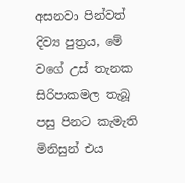අසනවා පින්වත් දිව්‍ය පුත්‍රය, මේ වගේ උස් තැනක සිරිපාකමල තැබූ පසු පිනට කැමැති මිනිසුන් එය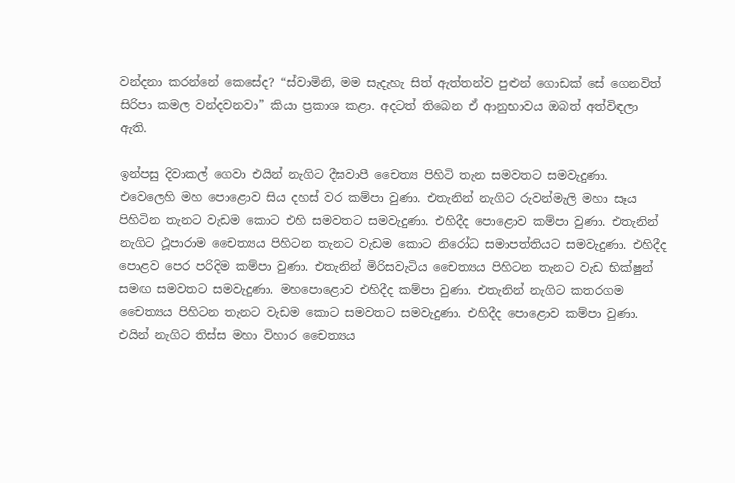වන්දනා කරන්නේ කෙසේද? “ස්වාමිනි, මම සැදැහැ සිත් ඇත්තන්ව පුළුන් ගොඩක් සේ ගෙනවිත් සිරිපා කමල වන්දවනවා” කියා ප්‍රකාශ කළා. අදටත් තිබෙන ඒ ආනුභාවය ඔබත් අත්විඳලා ඇති.

ඉන්පසු දිවාකල් ගෙවා එයින් නැගිට දීඝවාපී චෛත්‍ය පිහිටි තැන සමවතට සමවැදුණා. එවෙලෙහි මහ පොළොව සිය දහස් වර කම්පා වුණා. එතැනින් නැගිට රුවන්මැලි මහා සෑය පිහිටින තැනට වැඩම කොට එහි සමවතට සමවැදුණා. එහිදීද පොළොව කම්පා වුණා. එතැනින් නැගිට ථූපාරාම චෛත්‍යය පිහිටන තැනට වැඩම කොට නිරෝධ සමාපත්තියට සමවැදුණා. එහිදීද පොළව පෙර පරිදිම කම්පා වුණා. එතැනින් මිරිසවැටිය චෛත්‍යය පිහිටන තැනට වැඩ භික්ෂුන් සමඟ සමවතට සමවැදුණා. මහපොළොව එහිදීද කම්පා වුණා. එතැනින් නැගිට කතරගම චෛත්‍යය පිහිටන තැනට වැඩම කොට සමවතට සමවැදුණා. එහිදීද පොළොව කම්පා වුණා. එයින් නැගිට තිස්ස මහා විහාර චෛත්‍යය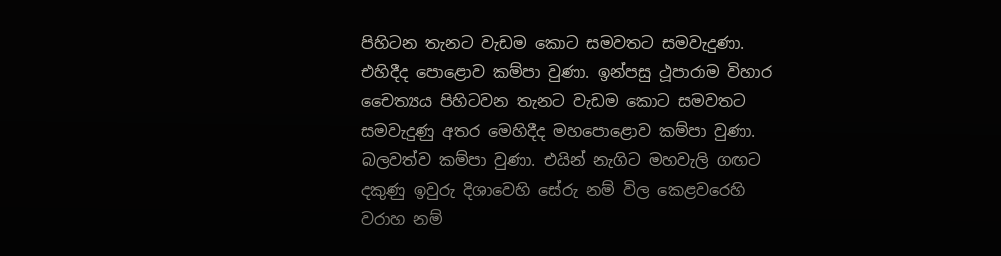පිහිටන තැනට වැඩම කොට සමවතට සමවැදුණා. එහිදීද පොළොව කම්පා වුණා. ඉන්පසු ථූපාරාම විහාර චෛත්‍යය පිහිටවන තැනට වැඩම කොට සමවතට සමවැදුණු අතර මෙහිදීද මහපොළොව කම්පා වුණා. බලවත්ව කම්පා වුණා. එයින් නැගිට මහවැලි ගඟට දකුණු ඉවුරු දිශාවෙහි සේරු නම් විල කෙළවරෙහි වරාහ නම්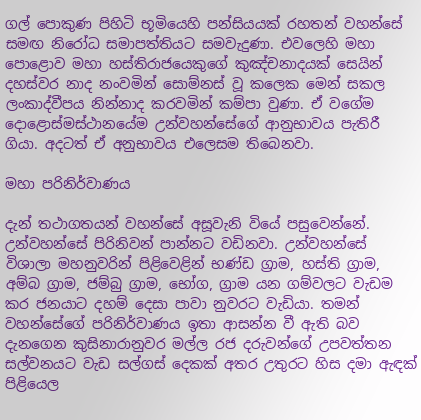ගල් පොකුණ පිහිටි භූමියෙහි පන්සියයක් රහතන් වහන්සේ සමඟ නිරෝධ සමාපත්තියට සමවැදුණා. එවලෙහි මහා පොළොව මහා හස්තිරාජයෙකුගේ කුඤ්චනාදයක් සෙයින් දහස්වර නාද නංවමින් සොම්නස් වූ කලෙක මෙන් සකල ලංකාද්වීපය නින්නාද කරවමින් කම්පා වුණා. ඒ වගේම දොළොස්මස්ථානයේම උන්වහන්සේගේ ආනුභාවය පැතිරී ගියා. අදටත් ඒ අනුභාවය එලෙසම තිබෙනවා.

මහා පරිනිර්වාණය

දැන් තථාගතයන් වහන්සේ අසූවැනි වියේ පසුවෙන්නේ. උන්වහන්සේ පිරිනිවන් පාන්නට වඩිනවා. උන්වහන්සේ විශාලා මහනුවරින් පිළිවෙළින් භණ්ඩ ග්‍රාම, හස්ති ග්‍රාම, අම්බ ග්‍රාම, ජම්බු ග්‍රාම, භෝග, ග්‍රාම යන ගම්වලට වැඩම කර ජනයාට දහම් දෙසා පාවා නුවරට වැඩියා. තමන් වහන්සේගේ පරිනිර්වාණය ඉතා ආසන්න වී ඇති බව දැනගෙන කුසිනාරානුවර මල්ල රජ දරුවන්ගේ උපවත්තන සල්වනයට වැඩ සල්ගස් දෙකක් අතර උතුරට හිස දමා ඇඳක් පිළියෙල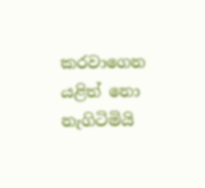කරවාගෙන යළිත් නො නැගිටිමියි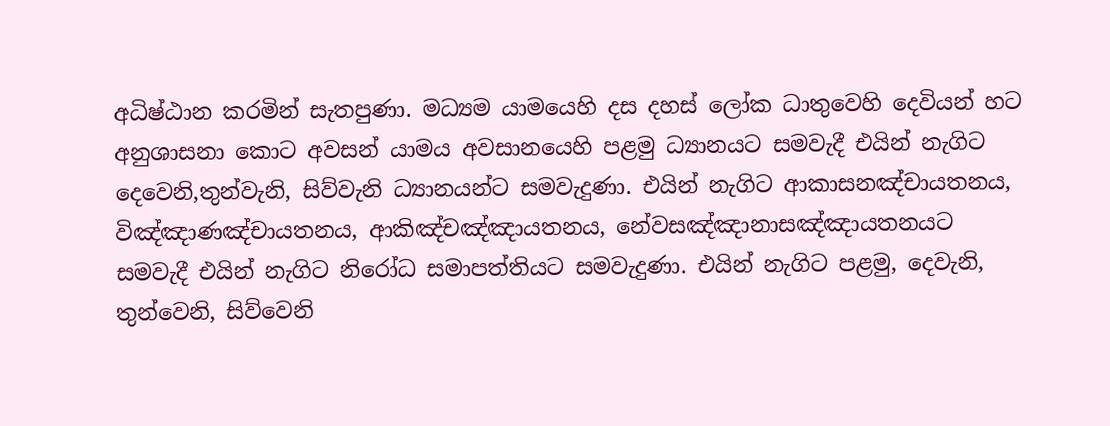අධිෂ්ඨාන කරමින් සැතපුණා. මධ්‍යම යාමයෙහි දස දහස් ලෝක ධාතුවෙහි දෙවියන් හට අනුශාසනා කොට අවසන් යාමය අවසානයෙහි පළමු ධ්‍යානයට සමවැදී එයින් නැගිට දෙවෙනි,තුන්වැනි, සිව්වැනි ධ්‍යානයන්ට සමවැදුණා. එයින් නැගිට ආකාසනඤ්චායතනය, විඤ්ඤාණඤ්චායතනය, ආකිඤ්චඤ්ඤායතනය, නේවසඤ්ඤානාසඤ්ඤායතනයට සමවැදී එයින් නැගිට නිරෝධ සමාපත්තියට සමවැදුණා. එයින් නැගිට පළමු, දෙවැනි, තුන්වෙනි, සිව්වෙනි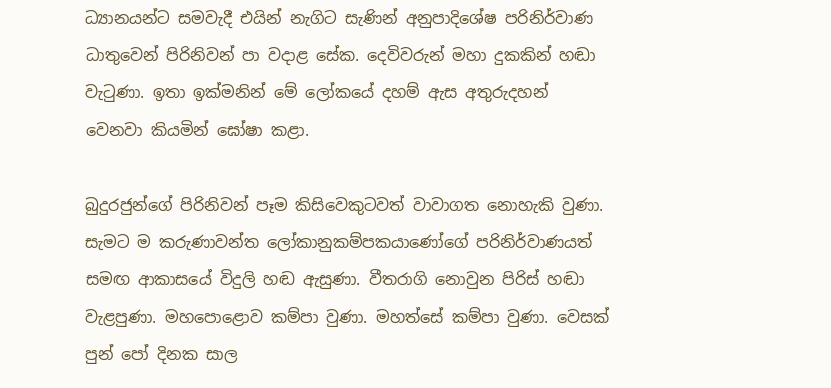ධ්‍යානයන්ට සමවැදී එයින් නැගිට සැණින් අනුපාදිශේෂ පරිනිර්වාණ ධාතුවෙන් පිරිනිවන් පා වදාළ සේක. දෙවිවරුන් මහා දුකකින් හඬා වැටුණා. ඉතා ඉක්මනින් මේ ලෝකයේ දහම් ඇස අතුරුදහන් වෙනවා කියමින් ඝෝෂා කළා.

බුදුරජුන්ගේ පිරිනිවන් පෑම කිසිවෙකුටවත් වාවාගත නොහැකි වුණා. සැමට ම කරුණාවන්ත ලෝකානුකම්පකයාණෝගේ පරිනිර්වාණයත් සමඟ ආකාසයේ විදුලි හඬ ඇසුණා. වීතරාගි නොවුන පිරිස් හඬා වැළපුණා. මහපොළොව කම්පා වුණා. මහත්සේ කම්පා වුණා. වෙසක් පුන් පෝ දිනක සාල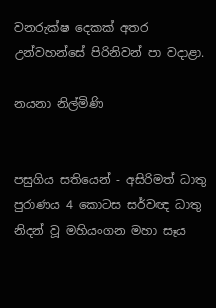වනරුක්ෂ දෙකක් අතර උන්වහන්සේ පිරිනිවන් පා වදාළා.

නයනා නිල්මිණි


පසුගිය සතියෙන් - අසිරිමත් ධාතු පුරාණය 4 කොටස සර්වඥ ධාතු නිදන් වූ මහියංගන මහා සෑය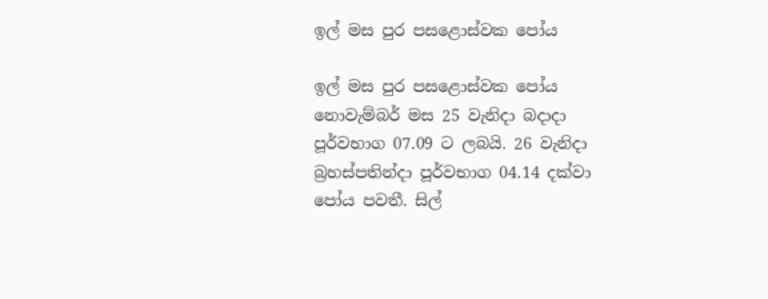ඉල් මස පුර පසළොස්වක පෝය

ඉල් මස පුර පසළොස්වක පෝය නොවැම්බර් මස 25 වැනිදා බදාදා පූර්වභාග 07.09 ට ලබයි. 26 වැනිදා බ්‍රහස්පතින්දා පූර්වභාග 04.14 දක්වා පෝය පවතී. සිල්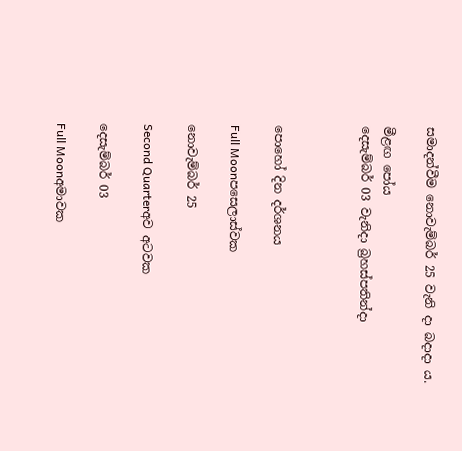සමාදන්වීම නොවැම්බර් 25 වැනි දා බදාදා ය.

මීළඟ පෝය
දෙසැම්බර් 03 වැනිදා බ්‍රහස්පතින්දා



පොහෝ දින දර්ශනය

Full Moonපසෙලාස්වක

නොවැම්බර් 25

Second Quarterඅව අටවක

දෙසැම්බර් 03

Full Moonඅමාවක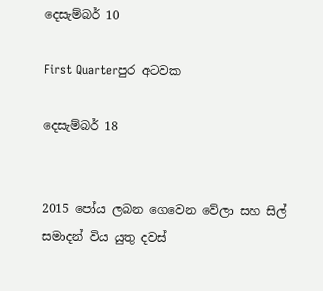දෙසැම්බර් 10

First Quarterපුර අටවක

දෙසැම්බර් 18


2015 පෝය ලබන ගෙවෙන වේලා සහ සිල් සමාදන් විය යුතු දවස්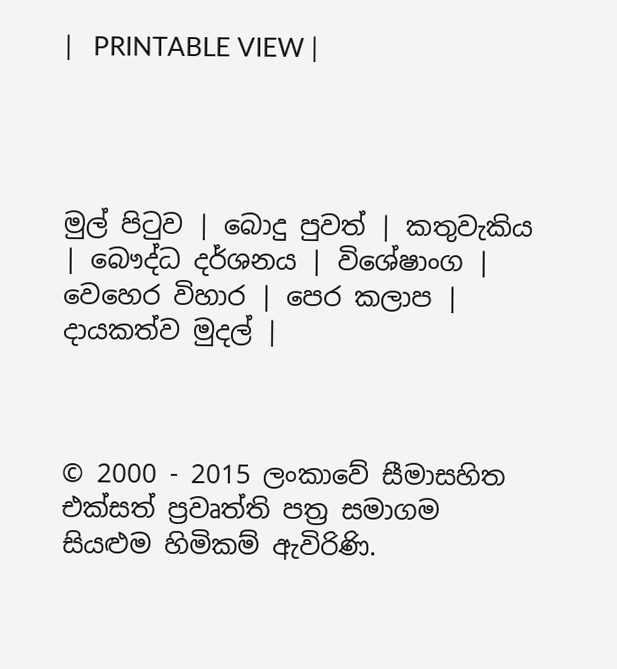|   PRINTABLE VIEW |




මුල් පිටුව | බොදු පුවත් | කතුවැකිය | බෞද්ධ දර්ශනය | විශේෂාංග | වෙහෙර විහාර | පෙර කලාප | දායකත්ව මුදල් |



© 2000 - 2015 ලංකාවේ සීමාසහිත එක්සත් ප්‍රවෘත්ති පත්‍ර සමාගම
සියළුම හිමිකම් ඇවිරිණි.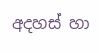අදහස් හා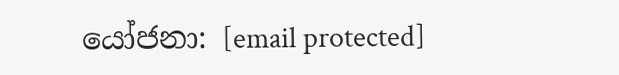යෝජනා: [email protected]